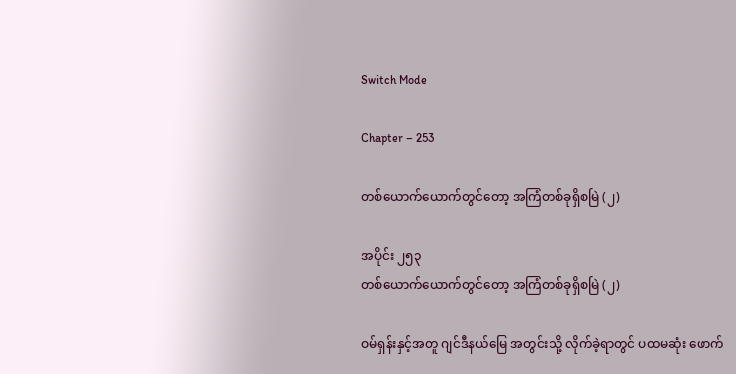Switch Mode

Chapter – 253

တစ်ယောက်ယောက်တွင်တော့ အကြံတစ်ခုရှိစမြဲ (၂)

အပိုင်း ၂၅၃
တစ်ယောက်ယောက်တွင်တော့ အကြံတစ်ခုရှိစမြဲ (၂)

ဝမ်ရှန်းနှင့်အတူ ဂျင်ဒီနယ်မြေ အတွင်းသို့ လိုက်ခဲ့ရာတွင် ပထမဆုံး ဖောက်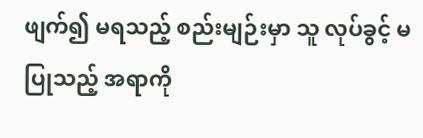ဖျက်၍ မရသည့် စည်းမျဉ်းမှာ သူ လုပ်ခွင့် မပြုသည့် အရာကို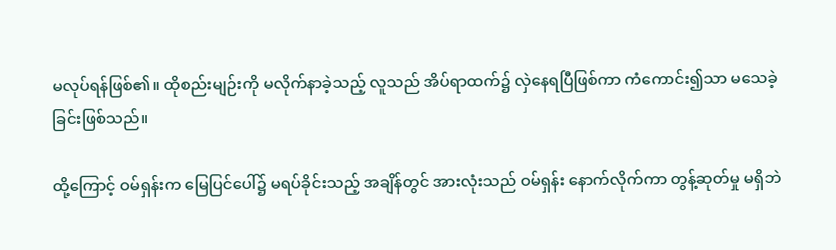မလုပ်ရန်ဖြစ်၏။ ထိုစည်းမျဉ်းကို မလိုက်နာခဲ့သည့် လူသည် အိပ်ရာထက်၌ လှဲနေရပြီဖြစ်ကာ ကံကောင်း၍သာ မသေခဲ့ခြင်းဖြစ်သည်။

ထို့ကြောင့် ဝမ်ရှန်းက မြေပြင်ပေါ်၌ မရပ်ခိုင်းသည့် အချိန်တွင် အားလုံးသည် ဝမ်ရှန်း နောက်လိုက်ကာ တွန့်ဆုတ်မှု မရှိဘဲ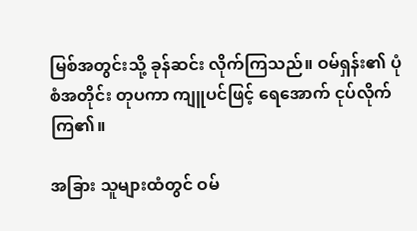မြစ်အတွင်းသို့ ခုန်ဆင်း လိုက်ကြသည်။ ဝမ်ရှန်း၏ ပုံစံအတိုင်း တုပကာ ကျူပင်ဖြင့် ရေအောက် ငုပ်လိုက်ကြ၏။

အခြား သူများထံတွင် ဝမ်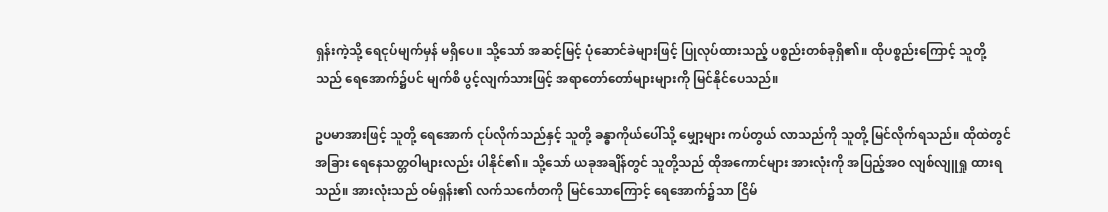ရှန်းကဲ့သို့ ရေငုပ်မျက်မှန် မရှိပေ။ သို့သော် အဆင့်မြင့် ပုံဆောင်ခဲများဖြင့် ပြုလုပ်ထားသည့် ပစ္စည်းတစ်ခုရှိ၏။ ထိုပစ္စည်းကြောင့် သူတို့သည် ရေအောက်၌ပင် မျက်စိ ပွင့်လျက်သားဖြင့် အရာတော်တော်များများကို မြင်နိုင်ပေသည်။

ဥပမာအားဖြင့် သူတို့ ရေအောက် ငုပ်လိုက်သည်နှင့် သူတို့ ခန္ဓာကိုယ်ပေါ်သို့ မျှော့များ ကပ်တွယ် လာသည်ကို သူတို့ မြင်လိုက်ရသည်။ ထိုထဲတွင် အခြား ရေနေသတ္တဝါများလည်း ပါနိုင်၏။ သို့သော် ယခုအချိန်တွင် သူတို့သည် ထိုအကောင်များ အားလုံးကို အပြည့်အဝ လျစ်လျူရှု ထားရသည်။ အားလုံးသည် ဝမ်ရှန်း၏ လက်သင်္ကေတကို မြင်သောကြောင့် ရေအောက်၌သာ ငြိမ်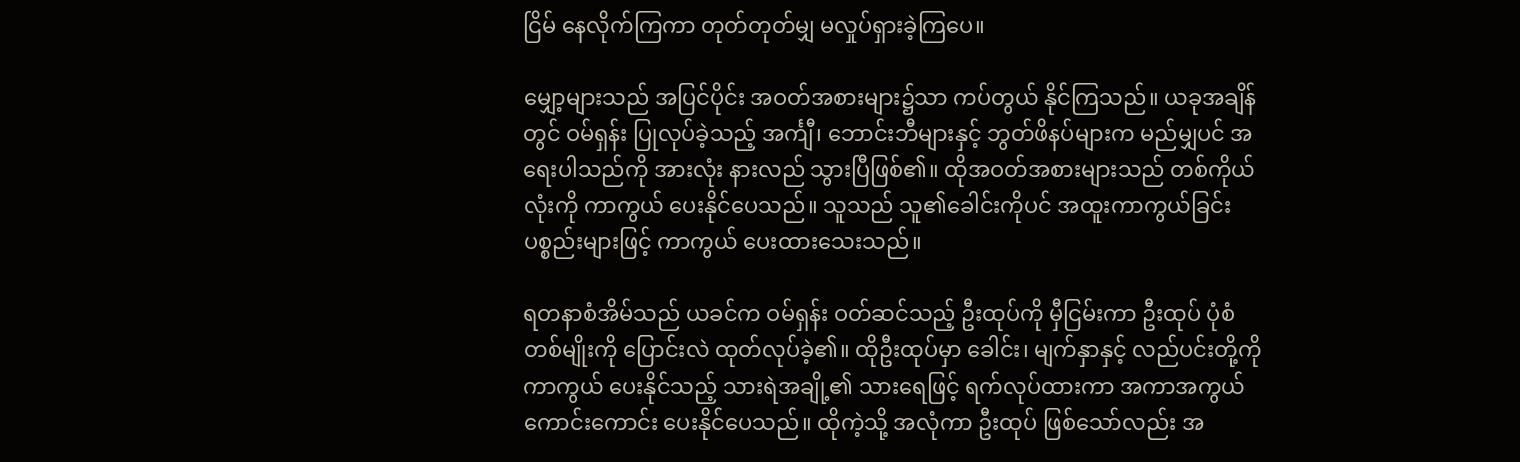ငြိမ် နေလိုက်ကြကာ တုတ်တုတ်မျှ မလှုပ်ရှားခဲ့ကြပေ။

မျှော့များသည် အပြင်ပိုင်း အဝတ်အစားများ၌သာ ကပ်တွယ် နိုင်ကြသည်။ ယခုအချိန်တွင် ဝမ်ရှန်း ပြုလုပ်ခဲ့သည့် အင်္ကျီ၊ ဘောင်းဘီများနှင့် ဘွတ်ဖိနပ်များက မည်မျှပင် အရေးပါသည်ကို အားလုံး နားလည် သွားပြီဖြစ်၏။ ထိုအဝတ်အစားများသည် တစ်ကိုယ်လုံးကို ကာကွယ် ပေးနိုင်ပေသည်။ သူသည် သူ၏ခေါင်းကိုပင် အထူးကာကွယ်ခြင်း ပစ္စည်းများဖြင့် ကာကွယ် ပေးထားသေးသည်။

ရတနာစံအိမ်သည် ယခင်က ဝမ်ရှန်း ဝတ်ဆင်သည့် ဦးထုပ်ကို မှီငြမ်းကာ ဦးထုပ် ပုံစံတစ်မျိုးကို ပြောင်းလဲ ထုတ်လုပ်ခဲ့၏။ ထိုဦးထုပ်မှာ ခေါင်း၊ မျက်နှာနှင့် လည်ပင်းတို့ကို ကာကွယ် ပေးနိုင်သည့် သားရဲအချို့၏ သားရေဖြင့် ရက်လုပ်ထားကာ အကာအကွယ် ကောင်းကောင်း ပေးနိုင်ပေသည်။ ထိုကဲ့သို့ အလုံကာ ဦးထုပ် ဖြစ်သော်လည်း အ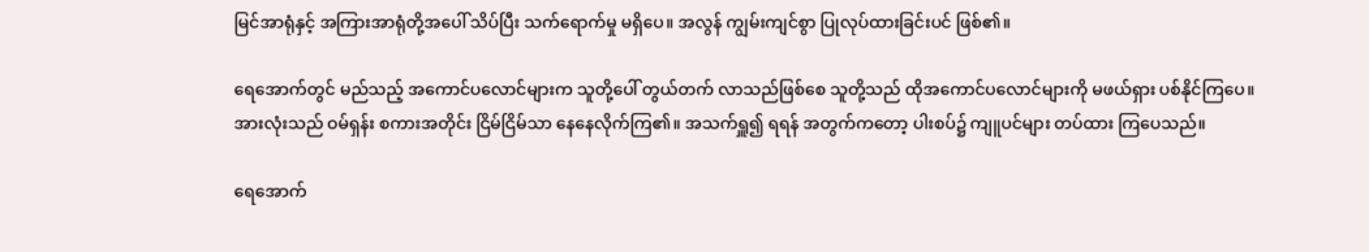မြင်အာရုံနှင့် အကြားအာရုံတို့အပေါ် သိပ်ပြီး သက်ရောက်မှု မရှိပေ။ အလွန် ကျွမ်းကျင်စွာ ပြုလုပ်ထားခြင်းပင် ဖြစ်၏။

ရေအောက်တွင် မည်သည့် အကောင်ပလောင်များက သူတို့ပေါ် တွယ်တက် လာသည်ဖြစ်စေ သူတို့သည် ထိုအကောင်ပလောင်များကို မဖယ်ရှား ပစ်နိုင်ကြပေ။ အားလုံးသည် ဝမ်ရှန်း စကားအတိုင်း ငြိမ်ငြိမ်သာ နေနေလိုက်ကြ၏။ အသက်ရှူ၍ ရရန် အတွက်ကတော့ ပါးစပ်၌ ကျူပင်များ တပ်ထား ကြပေသည်။

ရေအောက်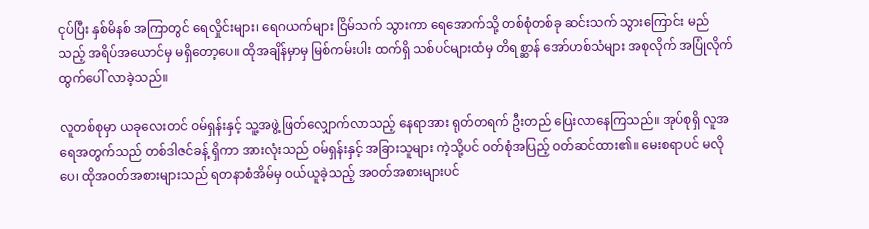ငုပ်ပြီး နှစ်မိနစ် အကြာတွင် ရေလှိုင်းများ၊ ရေဂယက်များ ငြိမ်သက် သွားကာ ရေအောက်သို့ တစ်စုံတစ်ခု ဆင်းသက် သွားကြောင်း မည်သည့် အရိပ်အယောင်မှ မရှိတော့ပေ။ ထိုအချိန်မှာမှ မြစ်ကမ်းပါး ထက်ရှိ သစ်ပင်များထံမှ တိရစ္ဆာန် အော်ဟစ်သံများ အစုလိုက် အပြုံလိုက် ထွက်ပေါ် လာခဲ့သည်။

လူတစ်စုမှာ ယခုလေးတင် ဝမ်ရှန်းနှင့် သူ့အဖွဲ့ ဖြတ်လျှောက်လာသည့် နေရာအား ရုတ်တရက် ဦးတည် ပြေးလာနေကြသည်။ အုပ်စုရှိ လူအရေအတွက်သည် တစ်ဒါဇင်ခန့် ရှိကာ အားလုံးသည် ဝမ်ရှန်းနှင့် အခြားသူများ ကဲ့သို့ပင် ဝတ်စုံအပြည့် ဝတ်ဆင်ထား၏။ မေးစရာပင် မလိုပေ၊ ထိုအဝတ်အစားများသည် ရတနာစံအိမ်မှ ဝယ်ယူခဲ့သည့် အဝတ်အစားများပင်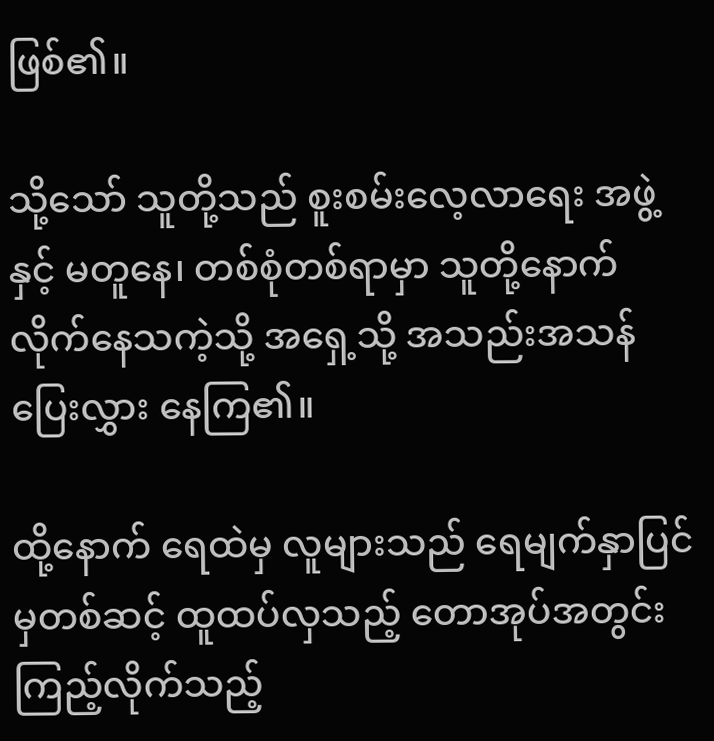ဖြစ်၏။

သို့သော် သူတို့သည် စူးစမ်းလေ့လာရေး အဖွဲ့နှင့် မတူနေ၊ တစ်စုံတစ်ရာမှာ သူတို့နောက် လိုက်နေသကဲ့သို့ အရှေ့သို့ အသည်းအသန် ပြေးလွှား နေကြ၏။

ထို့နောက် ရေထဲမှ လူများသည် ရေမျက်နှာပြင် မှတစ်ဆင့် ထူထပ်လှသည့် တောအုပ်အတွင်း ကြည့်လိုက်သည့်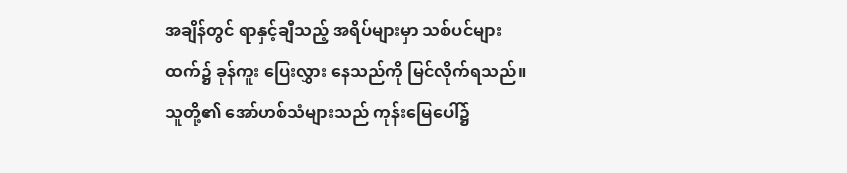အချိန်တွင် ရာနှင့်ချီသည့် အရိပ်များမှာ သစ်ပင်များထက်၌ ခုန်ကူး ပြေးလွှား နေသည်ကို မြင်လိုက်ရသည်။ သူတို့၏ အော်ဟစ်သံများသည် ကုန်းမြေပေါ်၌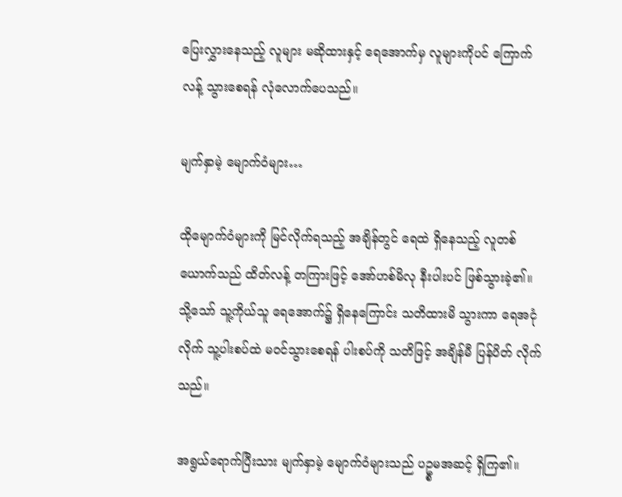ပြေးလွှားနေသည့် လူများ မဆိုထားနှင့် ရေအောက်မှ လူများကိုပင် ကြောက်လန့် သွားစေရန် လုံလောက်ပေသည်။

မျက်နှာမဲ့ မျောက်ဝံများ…

ထိုမျောက်ဝံများကို မြင်လိုက်ရသည့် အချိန်တွင် ရေထဲ ရှိနေသည့် လူတစ်ယောက်သည် ထိတ်လန့် တကြားဖြင့် အော်ဟစ်မိလု နီးပါးပင် ဖြစ်သွားခဲ့၏။ သို့သော် သူ့ကိုယ်သူ ရေအောက်၌ ရှိနေကြောင်း သတိထားမိ သွားကာ ရေအငုံလိုက် သူ့ပါးစပ်ထဲ မဝင်သွားစေရန် ပါးစပ်ကို သတိဖြင့် အချိန်မီ ပြန်ပိတ် လိုက်သည်။

အရွယ်ရောက်ပြီးသား မျက်နှာမဲ့ မျောက်ဝံများသည် ပဥ္စမအဆင့် ရှိကြ၏။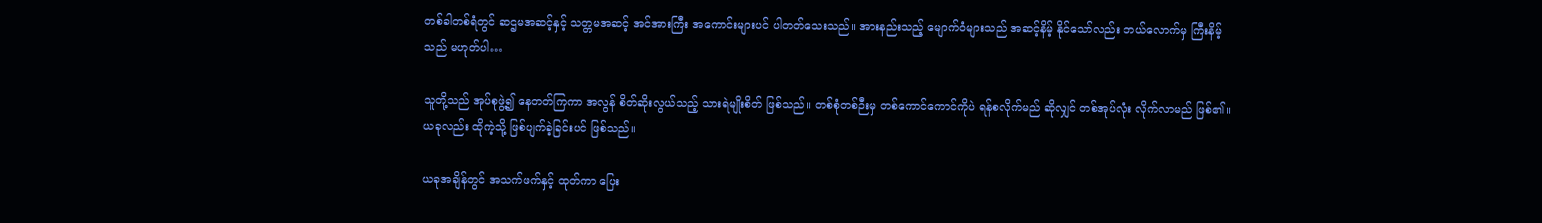တစ်ခါတစ်ရံတွင် ဆဌမအဆင့်နှင့် သတ္တမအဆင့် အင်အားကြီး အကောင်းများပင် ပါတတ်သေးသည်။ အားနည်းသည့် မျောက်ဝံများသည် အဆင့်နိမ့် နိုင်သော်လည်း ဘယ်လောက်မှ ကြီးနိမ့်သည် မဟုတ်ပါ…

သူတို့သည် အုပ်စုဖွဲ့၍ နေတတ်ကြကာ အလွန် စိတ်ဆိုးလွယ်သည့် သားရဲမျိုးစိတ် ဖြစ်သည်။ တစ်စုံတစ်ဉီးမှ တစ်ကောင်ကောင်ကိုပဲ ရန်စလိုက်မည် ဆိုလျှင် တစ်အုပ်လုံး လိုက်လာမည် ဖြစ်၏။ ယခုလည်း ထိုကဲ့သို့ ဖြစ်ပျက်ခဲ့ခြင်းပင် ဖြစ်သည်။

ယခုအချိန်တွင် အသက်ဖက်နှင့် ထုတ်ကာ ပြေး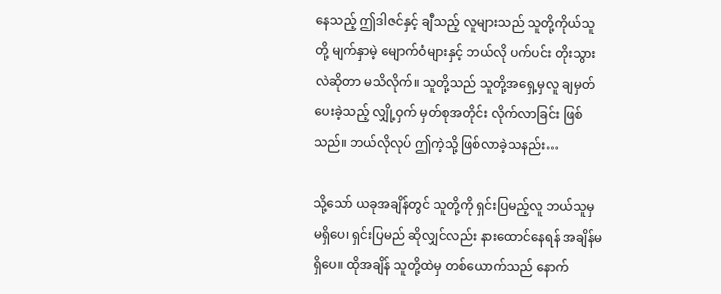နေသည့် ဤဒါဇင်နှင့် ချီသည့် လူများသည် သူတို့ကိုယ်သူတို့ မျက်နှာမဲ့ မျောက်ဝံများနှင့် ဘယ်လို ပက်ပင်း တိုးသွားလဲဆိုတာ မသိလိုက်။ သူတို့သည် သူတို့အရှေ့မှလူ ချမှတ်ပေးခဲ့သည့် လျှို့ဝှက် မှတ်စုအတိုင်း လိုက်လာခြင်း ဖြစ်သည်။ ဘယ်လိုလုပ် ဤကဲ့သို့ ဖြစ်လာခဲ့သနည်း…

သို့သော် ယခုအချိန်တွင် သူတို့ကို ရှင်းပြမည့်လူ ဘယ်သူမှ မရှိပေ၊ ရှင်းပြမည် ဆိုလျှင်လည်း နားထောင်နေရန် အချိန်မရှိပေ။ ထိုအချိန် သူတို့ထဲမှ တစ်ယောက်သည် နောက်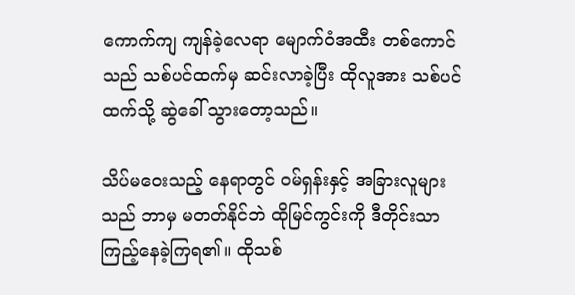ကောက်ကျ ကျန်ခဲ့လေရာ မျောက်ဝံအထီး တစ်ကောင်သည် သစ်ပင်ထက်မှ ဆင်းလာခဲ့ပြီး ထိုလူအား သစ်ပင်ထက်သို့ ဆွဲခေါ် သွားတော့သည်။

သိပ်မဝေးသည့် နေရာတွင် ဝမ်ရှန်းနှင့် အခြားလူများသည် ဘာမှ မတတ်နိုင်ဘဲ ထိုမြင်ကွင်းကို ဒီတိုင်းသာ ကြည့်နေခဲ့ကြရ၏။ ထိုသစ်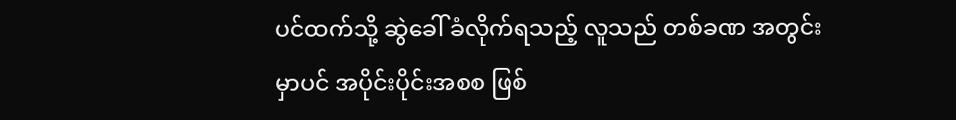ပင်ထက်သို့ ဆွဲခေါ် ခံလိုက်ရသည့် လူသည် တစ်ခဏ အတွင်းမှာပင် အပိုင်းပိုင်းအစစ ဖြစ်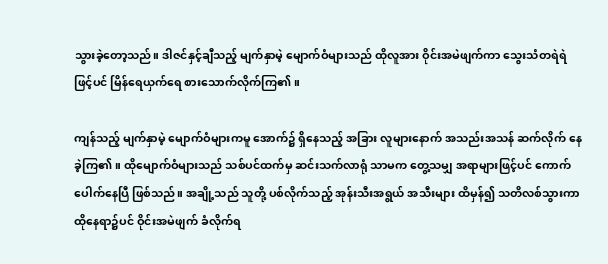သွားခဲ့တော့သည်။ ဒါဇင်နှင့်ချီသည့် မျက်နှာမဲ့ မျောက်ဝံများသည် ထိုလူအား ဝိုင်းအမဲဖျက်ကာ သွေးသံတရဲရဲဖြင့်ပင် မြိန်ရေယှက်ရေ စားသောက်လိုက်ကြ၏။

ကျန်သည့် မျက်နှာမဲ့ မျောက်ဝံများကမူ အောက်၌ ရှိနေသည့် အခြား လူများနောက် အသည်းအသန် ဆက်လိုက် နေခဲ့ကြ၏။ ထိုမျောက်ဝံများသည် သစ်ပင်ထက်မှ ဆင်းသက်လာရုံ သာမက တွေ့သမျှ အရာများဖြင့်ပင် ကောက်ပေါက်နေပြီ ဖြစ်သည်။ အချို့သည် သူတို့ ပစ်လိုက်သည့် အုန်းသီးအရွယ် အသီးများ ထိမှန်၍ သတိလစ်သွားကာ ထိုနေရာ၌ပင် ဝိုင်းအမဲဖျက် ခံလိုက်ရ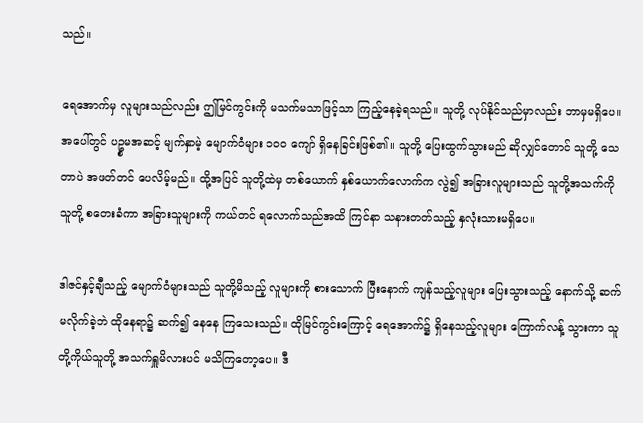သည်။

ရေအောက်မှ လူများသည်လည်း ဤမြင်ကွင်းကို မသက်မသာဖြင့်သာ ကြည့်နေခဲ့ရသည်။ သူတို့ လုပ်နိုင်သည်မှာလည်း ဘာမှမရှိပေ။ အပေါ်တွင် ပဥ္စမအဆင့် မျက်နှာမဲ့ မျောက်ဝံများ ၁၀၀ ကျော် ရှိနေခြင်းဖြစ်၏။ သူတို့ ပြေးထွက်သွားမည် ဆိုလျှင်တောင် သူတို့ သေတာပဲ အဖတ်တင် ပေလိမ့်မည်။ ထို့အပြင် သူတို့ထဲမှ တစ်ယောက် နှစ်ယောက်လောက်က လွဲ၍ အခြားလူများသည် သူတို့အသက်ကို သူတို့ စတေးခံကာ အခြားသူများကို ကယ်တင် ရလောက်သည်အထိ ကြင်နာ သနားတတ်သည့် နှလုံးသားမရှိပေ။

ဒါဇင်နှင့်ချီသည့် မျောက်ဝံများသည် သူတို့မိသည့် လူများကို စားသောက် ပြီးနောက် ကျန်သည့်လူများ ပြေးသွားသည့် နောက်သို့ ဆက်မလိုက်ခဲ့ဘဲ ထိုနေရာ၌ ဆက်၍ နေနေ ကြသေးသည်။ ထိုမြင်ကွင်းကြောင့် ရေအောက်၌ ရှိနေသည့်လူများ ကြောက်လန့် သွားကာ သူတို့ကိုယ်သူတို့ အသက်ရှူမိလားပင် မသိကြတော့ပေ။ ဒီ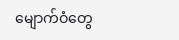မျောက်ဝံတွေ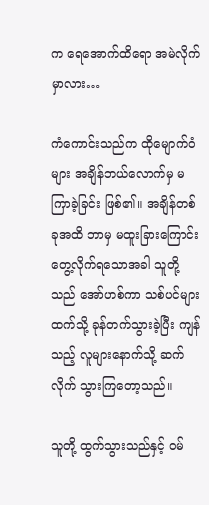က ရေအောက်ထိရော အမဲလိုက်မှာလား…

ကံကောင်းသည်က ထိုမျောက်ဝံများ အချိန်ဘယ်လောက်မှ မကြာခဲ့ခြင်း ဖြစ်၏။ အချိန်တစ်ခုအထိ ဘာမှ မထူးခြားကြောင်း တွေ့လိုက်ရသောအခါ သူတို့သည် အော်ဟစ်ကာ သစ်ပင်များထက်သို့ ခုန်တက်သွားခဲ့ပြီး ကျန်သည့် လူများနောက်သို့ ဆက်လိုက် သွားကြတော့သည်။

သူတို့ ထွက်သွားသည်နှင့် ဝမ်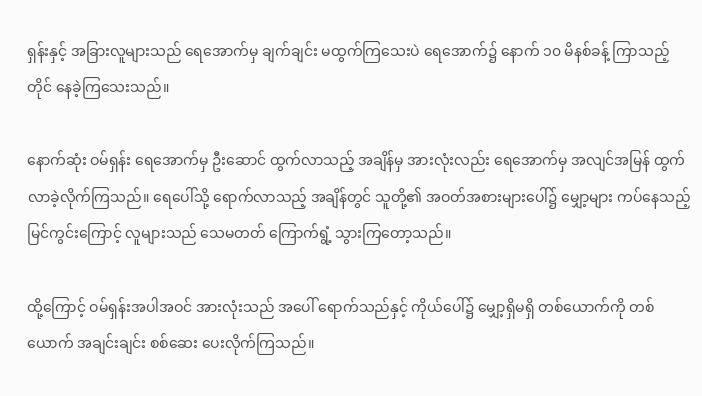ရှန်းနှင့် အခြားလူများသည် ရေအောက်မှ ချက်ချင်း မထွက်ကြသေးပဲ ရေအောက်၌ နောက် ၁၀ မိနစ်ခန့် ကြာသည့်တိုင် နေခဲ့ကြသေးသည်။

နောက်ဆုံး ဝမ်ရှန်း ရေအောက်မှ ဦးဆောင် ထွက်လာသည့် အချိန်မှ အားလုံးလည်း ရေအောက်မှ အလျင်အမြန် ထွက်လာခဲ့လိုက်ကြသည်။ ရေပေါ်သို့ ရောက်လာသည့် အချိန်တွင် သူတို့၏ အဝတ်အစားများပေါ်၌ မျှော့များ ကပ်နေသည့် မြင်ကွင်းကြောင့် လူများသည် သေမတတ် ကြောက်ရွံ့ သွားကြတော့သည်။

ထို့ကြောင့် ဝမ်ရှန်းအပါအဝင် အားလုံးသည် အပေါ် ရောက်သည်နှင့် ကိုယ်ပေါ်၌ မျှော့ရှိမရှိ တစ်ယောက်ကို တစ်ယောက် အချင်းချင်း စစ်ဆေး ပေးလိုက်ကြသည်။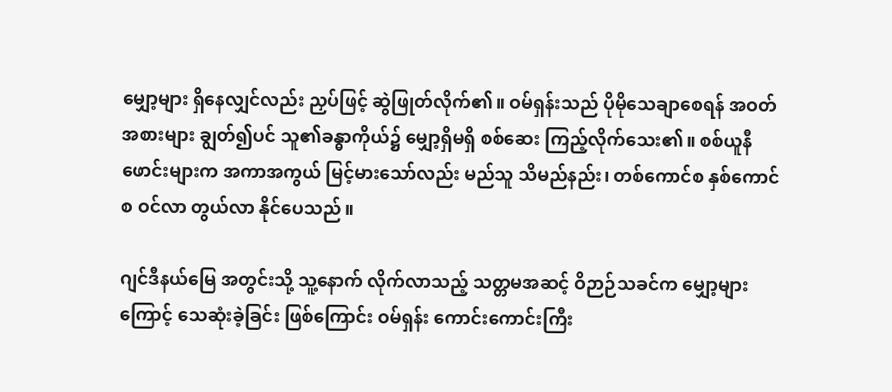မျှော့များ ရှိနေလျှင်လည်း ညှပ်ဖြင့် ဆွဲဖြုတ်လိုက်၏။ ဝမ်ရှန်းသည် ပိုမိုသေချာစေရန် အဝတ်အစားများ ချွတ်၍ပင် သူ၏ခန္ဓာကိုယ်၌ မျှော့ရှိမရှိ စစ်ဆေး ကြည့်လိုက်သေး၏။ စစ်ယူနီဖောင်းများက အကာအကွယ် မြင့်မားသော်လည်း မည်သူ သိမည်နည်း၊ တစ်ကောင်စ နှစ်ကောင်စ ဝင်လာ တွယ်လာ နိုင်ပေသည်။

ဂျင်ဒီနယ်မြေ အတွင်းသို့ သူ့နောက် လိုက်လာသည့် သတ္တမအဆင့် ဝိဉာဉ်သခင်က မျှော့များကြောင့် သေဆုံးခဲ့ခြင်း ဖြစ်ကြောင်း ဝမ်ရှန်း ကောင်းကောင်းကြီး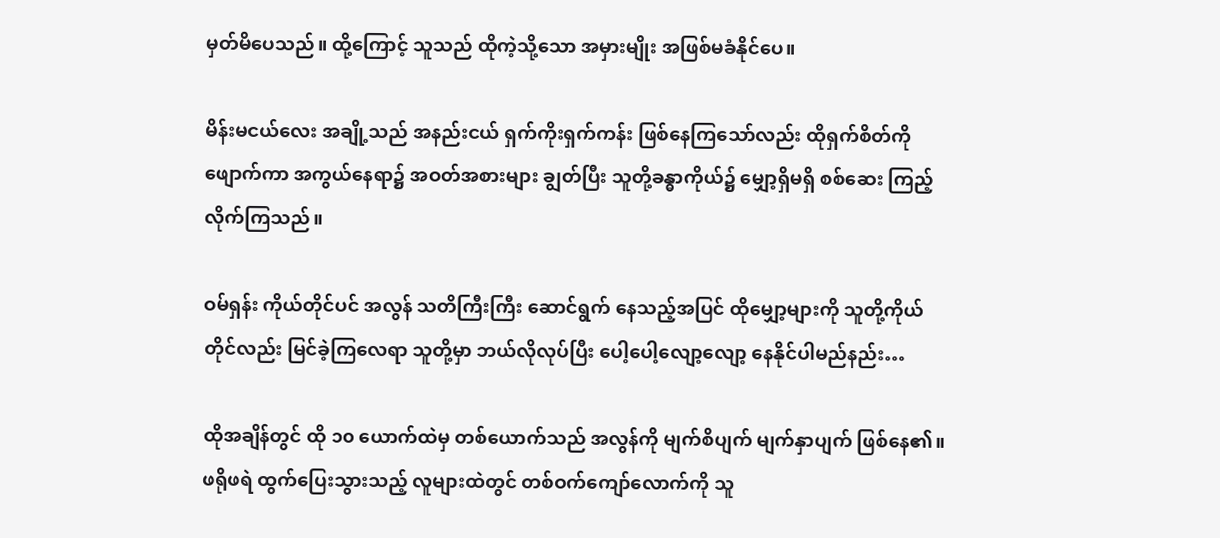မှတ်မိပေသည်။ ထို့ကြောင့် သူသည် ထိုကဲ့သို့သော အမှားမျိုး အဖြစ်မခံနိုင်ပေ။

မိန်းမငယ်လေး အချို့သည် အနည်းငယ် ရှက်ကိုးရှက်ကန်း ဖြစ်နေကြသော်လည်း ထိုရှက်စိတ်ကို ဖျောက်ကာ အကွယ်နေရာ၌ အဝတ်အစားများ ချွတ်ပြီး သူတို့ခန္ဓာကိုယ်၌ မျှော့ရှိမရှိ စစ်ဆေး ကြည့်လိုက်ကြသည်။

ဝမ်ရှန်း ကိုယ်တိုင်ပင် အလွန် သတိကြီးကြီး ဆောင်ရွက် နေသည့်အပြင် ထိုမျှော့များကို သူတို့ကိုယ်တိုင်လည်း မြင်ခဲ့ကြလေရာ သူတို့မှာ ဘယ်လိုလုပ်ပြီး ပေါ့ပေါ့လျော့လျော့ နေနိုင်ပါမည်နည်း…

ထိုအချိန်တွင် ထို ၁၀ ယောက်ထဲမှ တစ်ယောက်သည် အလွန်ကို မျက်စိပျက် မျက်နှာပျက် ဖြစ်နေ၏။ ဖရိုဖရဲ ထွက်ပြေးသွားသည့် လူများထဲတွင် တစ်ဝက်ကျော်လောက်ကို သူ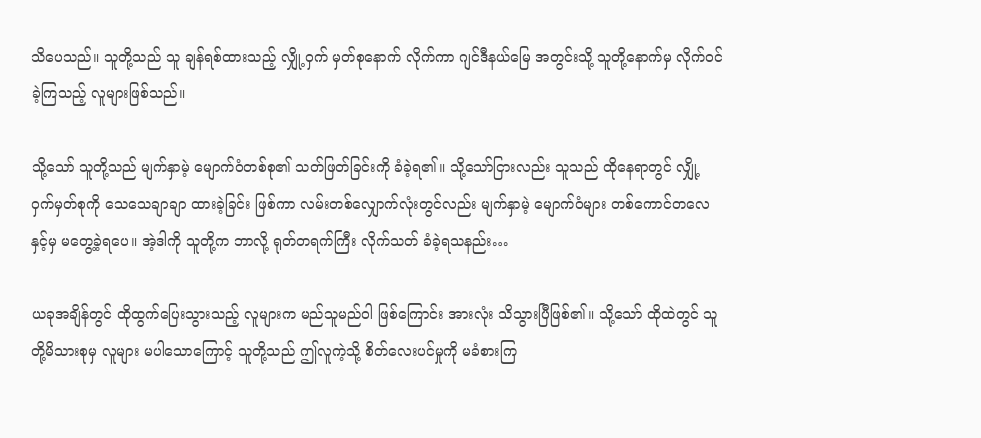သိပေသည်။ သူတို့သည် သူ ချန်ရစ်ထားသည့် လျှို့ဝှက် မှတ်စုနောက် လိုက်ကာ ဂျင်ဒီနယ်မြေ အတွင်းသို့ သူတို့နောက်မှ လိုက်ဝင်ခဲ့ကြသည့် လူများဖြစ်သည်။

သို့သော် သူတို့သည် မျက်နှာမဲ့ မျောက်ဝံတစ်စု၏ သတ်ဖြတ်ခြင်းကို ခံခဲ့ရ၏။ သို့သော်ငြားလည်း သူသည် ထိုနေရာတွင် လျှို့ဝှက်မှတ်စုကို သေသေချာချာ ထားခဲ့ခြင်း ဖြစ်ကာ လမ်းတစ်လျှောက်လုံးတွင်လည်း မျက်နှာမဲ့ မျောက်ဝံများ တစ်ကောင်တလေနှင့်မှ မတွေ့ခဲ့ရပေ။ အဲ့ဒါကို သူတို့က ဘာလို့ ရုတ်တရက်ကြီး လိုက်သတ် ခံခဲ့ရသနည်း…

ယခုအချိန်တွင် ထိုထွက်ပြေးသွားသည့် လူများက မည်သူမည်ဝါ ဖြစ်ကြောင်း အားလုံး သိသွားပြီဖြစ်၏။ သို့သော် ထိုထဲတွင် သူတို့မိသားစုမှ လူများ မပါသောကြောင့် သူတို့သည် ဤလူကဲ့သို့ စိတ်လေးပင်မှုကို မခံစားကြ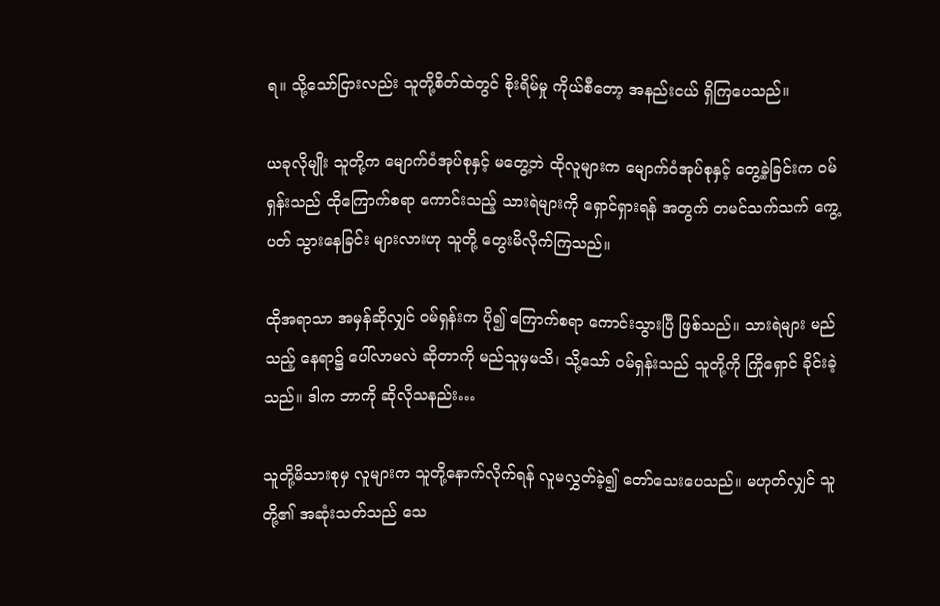ရ။ သို့သော်ငြားလည်း သူတို့စိတ်ထဲတွင် စိုးရိမ်မှု ကိုယ်စီတော့ အနည်းငယ် ရှိကြပေသည်။

ယခုလိုမျိုး သူတို့က မျောက်ဝံအုပ်စုနှင့် မတွေ့ဘဲ ထိုလူများက မျောက်ဝံအုပ်စုနှင့် တွေ့ခဲ့ခြင်းက ဝမ်ရှန်းသည် ထိုကြောက်စရာ ကောင်းသည့် သားရဲများကို ရှောင်ရှားရန် အတွက် တမင်သက်သက် ကွေ့ပတ် သွားနေခြင်း များလားဟု သူတို့ တွေးမိလိုက်ကြသည်။

ထိုအရာသာ အမှန်ဆိုလျှင် ဝမ်ရှန်းက ပို၍ ကြောက်စရာ ကောင်းသွားပြီ ဖြစ်သည်။ သားရဲများ မည်သည့် နေရာ၌ ပေါ်လာမလဲ ဆိုတာကို မည်သူမှမသိ၊ သို့သော် ဝမ်ရှန်းသည် သူတို့ကို ကြိုရှောင် ခိုင်းခဲ့သည်။ ဒါက ဘာကို ဆိုလိုသနည်း…

သူတို့မိသားစုမှ လူများက သူတို့နောက်လိုက်ရန် လူမလွှတ်ခဲ့၍ တော်သေးပေသည်။ မဟုတ်လျှင် သူတို့၏ အဆုံးသတ်သည် သေ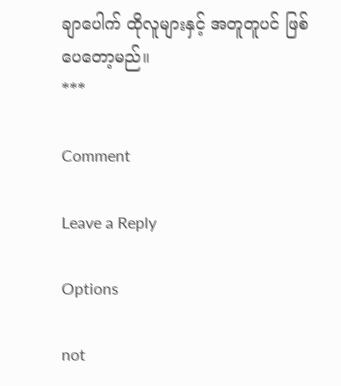ချာပေါက် ထိုလူများနှင့် အတူတူပင် ဖြစ်ပေတော့မည်။
***

Comment

Leave a Reply

Options

not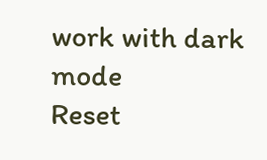work with dark mode
Reset